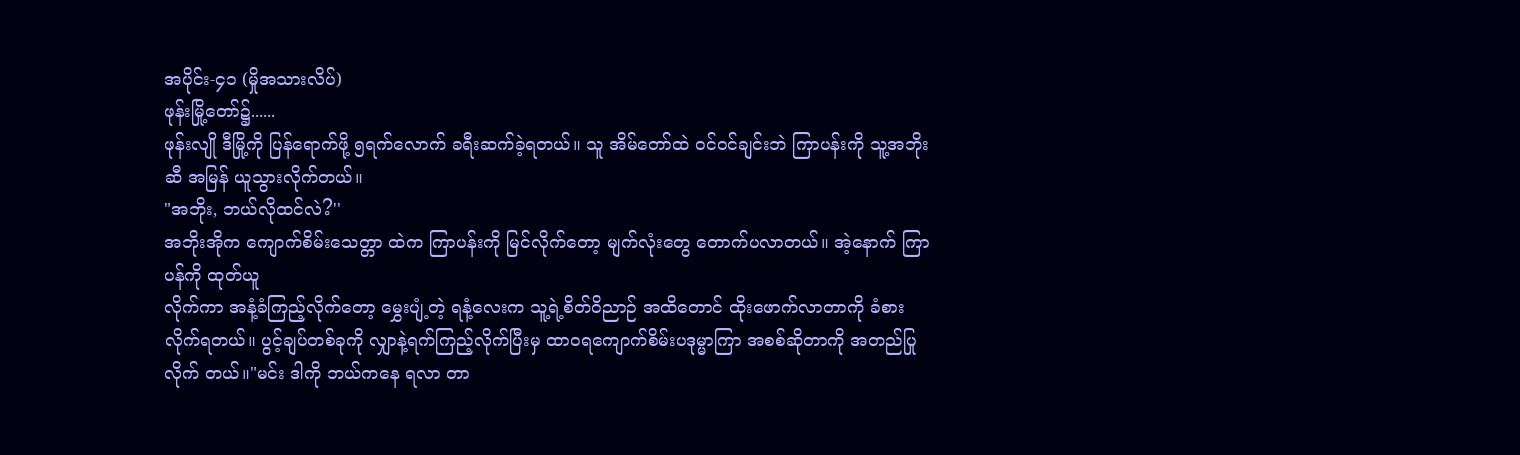အပိုင်း-၄၁ (မှိုအသားလိပ်)
ဖုန်းမြို့တော်၌......
ဖုန်းလျို ဒီမြို့ကို ပြန်ရောက်ဖို့ ၅ရက်လောက် ခရီးဆက်ခဲ့ရတယ်။ သူ အိမ်တော်ထဲ ဝင်ဝင်ချင်းဘဲ ကြာပန်းကို သူ့အဘိုးဆီ အမြန် ယူသွားလိုက်တယ်။
"အဘိုး, ဘယ်လိုထင်လဲ?''
အဘိုးအိုက ကျောက်စိမ်းသေတ္တာ ထဲက ကြာပန်းကို မြင်လိုက်တော့ မျက်လုံးတွေ တောက်ပလာတယ်။ အဲ့နောက် ကြာပန်ကို ထုတ်ယူ
လိုက်ကာ အနံ့ခံကြည့်လိုက်တော့ မွှေးပျံ့တဲ့ ရနံ့လေးက သူ့ရဲ့စိတ်ဝိညာဉ် အထိတောင် ထိုးဖောက်လာတာကို ခံစား
လိုက်ရတယ်။ ပွင့်ချပ်တစ်ခုကို လျှာနဲ့ရက်ကြည့်လိုက်ပြီးမှ ထာဝရကျောက်စိမ်းပဒုမ္မာကြာ အစစ်ဆိုတာကို အတည်ပြုလိုက် တယ်။"မင်း ဒါကို ဘယ်ကနေ ရလာ တာ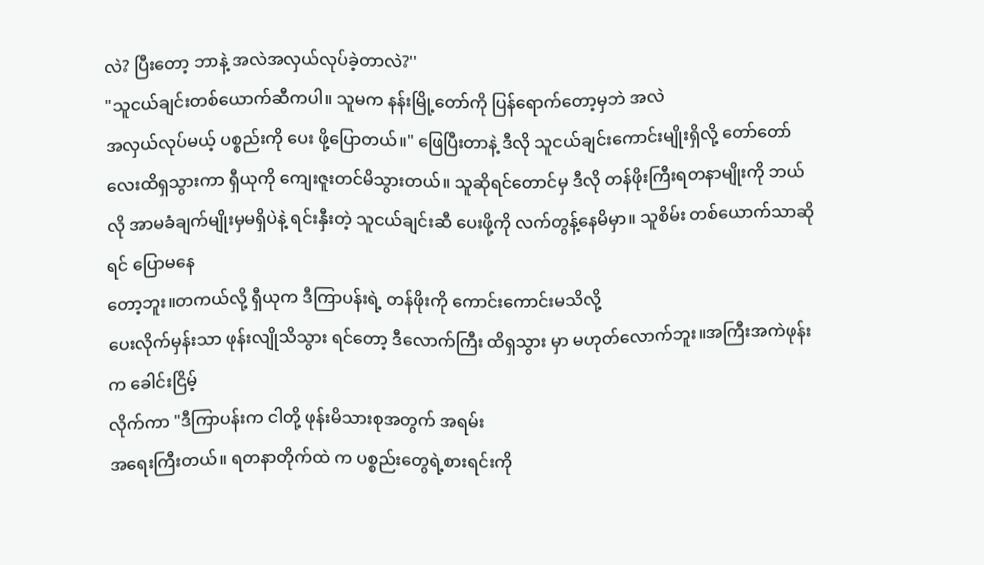လဲ? ပြီးတော့ ဘာနဲ့ အလဲအလှယ်လုပ်ခဲ့တာလဲ?''
"သူငယ်ချင်းတစ်ယောက်ဆီကပါ။ သူမက နန်းမြို့တော်ကို ပြန်ရောက်တော့မှဘဲ အလဲ
အလှယ်လုပ်မယ့် ပစ္စည်းကို ပေး ဖို့ပြောတယ်။" ဖြေပြီးတာနဲ့ ဒီလို သူငယ်ချင်းကောင်းမျိုးရှိလို့ တော်တော်လေးထိရှသွားကာ ရှီယုကို ကျေးဇူးတင်မိသွားတယ်။ သူဆိုရင်တောင်မှ ဒီလို တန်ဖိုးကြီးရတနာမျိုးကို ဘယ်လို အာမခံချက်မျိုးမှမရှိပဲနဲ့ ရင်းနှီးတဲ့ သူငယ်ချင်းဆီ ပေးဖို့ကို လက်တွန့်နေမိမှာ။ သူစိမ်း တစ်ယောက်သာဆိုရင် ပြောမနေ
တော့ဘူး။တကယ်လို့ ရှီယုက ဒီကြာပန်းရဲ့ တန်ဖိုးကို ကောင်းကောင်းမသိလို့
ပေးလိုက်မှန်းသာ ဖုန်းလျိုသိသွား ရင်တော့ ဒီလောက်ကြီး ထိရှသွား မှာ မဟုတ်လောက်ဘူး။အကြီးအကဲဖုန်းက ခေါင်းငြိမ့်
လိုက်ကာ "ဒီကြာပန်းက ငါတို့ ဖုန်းမိသားစုအတွက် အရမ်း
အရေးကြီးတယ်။ ရတနာတိုက်ထဲ က ပစ္စည်းတွေရဲ့စားရင်းကို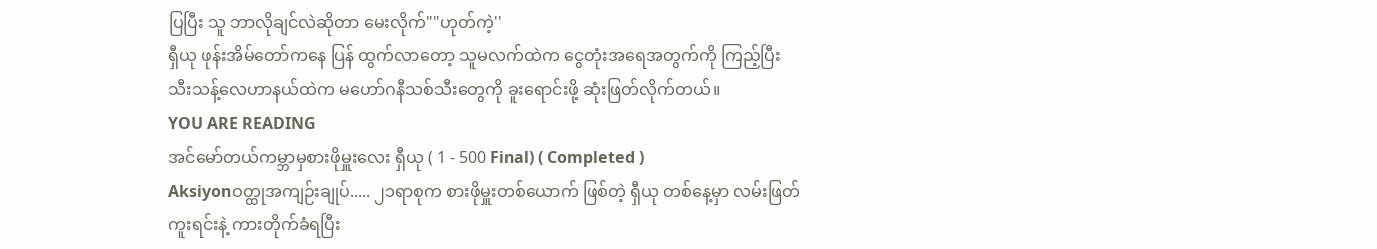ပြပြီး သူ ဘာလိုချင်လဲဆိုတာ မေးလိုက်""ဟုတ်ကဲ့''
ရှီယု ဖုန်းအိမ်တော်ကနေ ပြန် ထွက်လာတော့ သူမလက်ထဲက ငွေတုံးအရေအတွက်ကို ကြည့်ပြီး သီးသန့်လေဟာနယ်ထဲက မဟော်ဂနီသစ်သီးတွေကို ခူးရောင်းဖို့ ဆုံးဖြတ်လိုက်တယ်။
YOU ARE READING
အင်မော်တယ်ကမ္ဘာမှစားဖိုမှူးလေး ရှီယု ( 1 - 500 Final) ( Completed )
Aksiyonဝတ္ထုအကျဉ်းချုပ်..... ၂၁ရာစုက စားဖိုမှူးတစ်ယောက် ဖြစ်တဲ့ ရှီယု တစ်နေ့မှာ လမ်းဖြတ်ကူးရင်းနဲ့ ကားတိုက်ခံရပြီး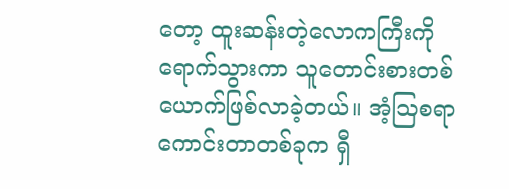တော့ ထူးဆန်းတဲ့လောကကြီးကို ရောက်သွားကာ သူတောင်းစားတစ်ယောက်ဖြစ်လာခဲ့တယ်။ အံ့ဩစရာကောင်းတာတစ်ခုက ရှီ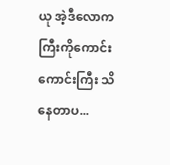ယု အဲ့ဒီလောကကြီးကိုကောင်းကောင်းကြီး သိနေတာပ...